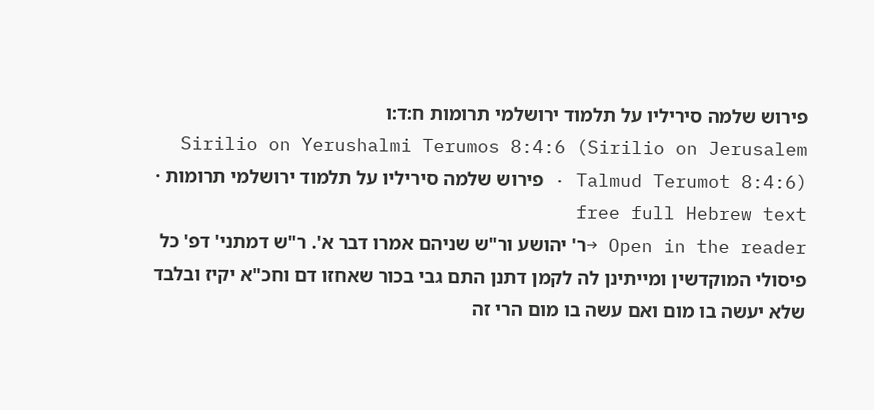פירוש שלמה סיריליו על תלמוד ירושלמי תרומות ח:ד:ו
Sirilio on Yerushalmi Terumos 8:4:6 (Sirilio on Jerusalem Talmud Terumot 8:4:6) · פירוש שלמה סיריליו על תלמוד ירושלמי תרומות · free full Hebrew text
Open in the reader →ר' יהושע ור"ש שניהם אמרו דבר א'. ר"ש דמתני' דפ' כל פיסולי המוקדשין ומייתינן לה לקמן דתנן התם גבי בכור שאחזו דם וחכ"א יקיז ובלבד שלא יעשה בו מום ואם עשה בו מום הרי זה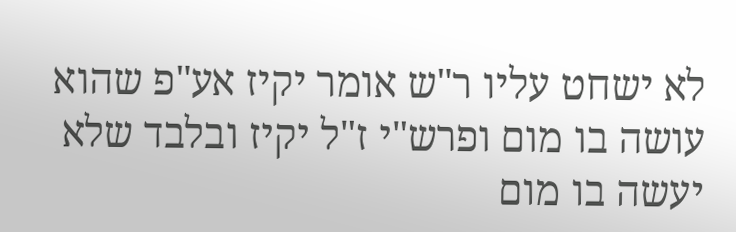לא ישחט עליו ר"ש אומר יקיז אע"פ שהוא עושה בו מום ופרש"י ז"ל יקיז ובלבד שלא יעשה בו מום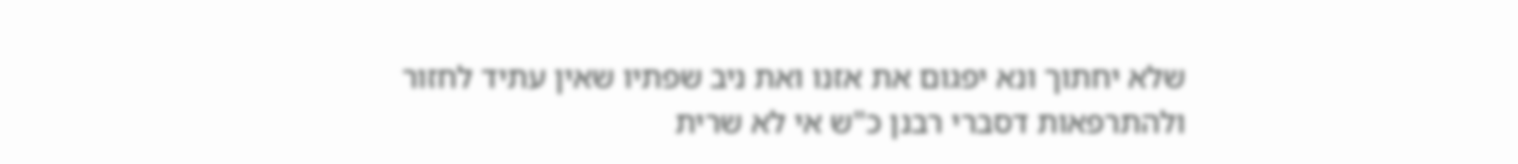שלא יחתוך ונא יפגום את אזנו ואת ניב שפתיו שאין עתיד לחזור ולהתרפאות דסברי רבנן כ"ש אי לא שרית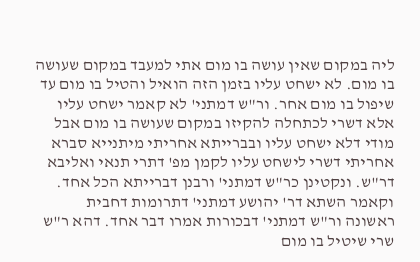ליה במקום שאין עושה בו מום אתי למעבד במקום שעושה בו מום. לא ישחט עליו בזמן הזה הואיל והטיל בו מום עד שיפול בו מום אחר. ור"ש דמתני' לא קאמר ישחט עליו אלא דשרי לכתחלה להקיזו במקום שעושה בו מום אבל מודי דלא ישחט עליו ובברייתא אחריתי מיתנייא סברא אחריתי דשרי לישחט עליו לקמן מפ' דתרי תנאי ואליבא דר"ש. ונקטינן כר"ש דמתני' ורבנן דברייתא הכל אחד. וקאמר השתא דר' יהושע דמתני' דתרומות דחבית ראשונה ור"ש דמתני' דבכורות אמרו דבר אחד. דהא ר"ש שרי שיטיל בו מום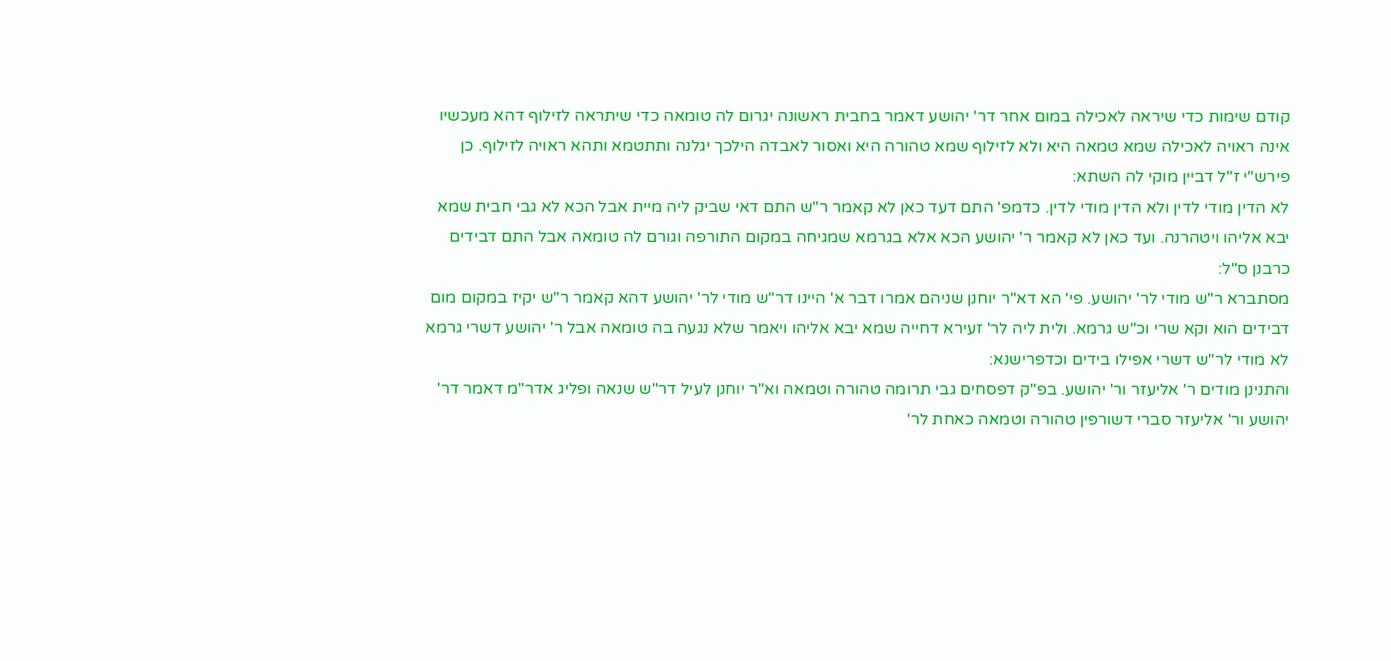קודם שימות כדי שיראה לאכילה במום אחר דר' יהושע דאמר בחבית ראשונה יגרום לה טומאה כדי שיתראה לזילוף דהא מעכשיו אינה ראויה לאכילה שמא טמאה היא ולא לזילוף שמא טהורה היא ואסור לאבדה הילכך יגלנה ותתטמא ותהא ראויה לזילוף. כן פירש"י ז"ל דביין מוקי לה השתא:
לא הדין מודי לדין ולא הדין מודי לדין. כדמפ' התם דעד כאן לא קאמר ר"ש התם דאי שביק ליה מיית אבל הכא לא גבי חבית שמא יבא אליהו ויטהרנה. ועד כאן לא קאמר ר' יהושע הכא אלא בגרמא שמגיחה במקום התורפה וגורם לה טומאה אבל התם דבידים כרבנן ס"ל:
מסתברא ר"ש מודי לר' יהושע. פי' הא דא"ר יוחנן שניהם אמרו דבר א' היינו דר"ש מודי לר' יהושע דהא קאמר ר"ש יקיז במקום מום דבידים הוא וקא שרי וכ"ש גרמא. ולית ליה לר' זעירא דחייה שמא יבא אליהו ויאמר שלא נגעה בה טומאה אבל ר' יהושע דשרי גרמא לא מודי לר"ש דשרי אפילו בידים וכדפרישנא:
והתנינן מודים ר' אליעזר ור' יהושע. בפ"ק דפסחים גבי תרומה טהורה וטמאה וא"ר יוחנן לעיל דר"ש שנאה ופליג אדר"מ דאמר דר' יהושע ור' אליעזר סברי דשורפין טהורה וטמאה כאחת לר'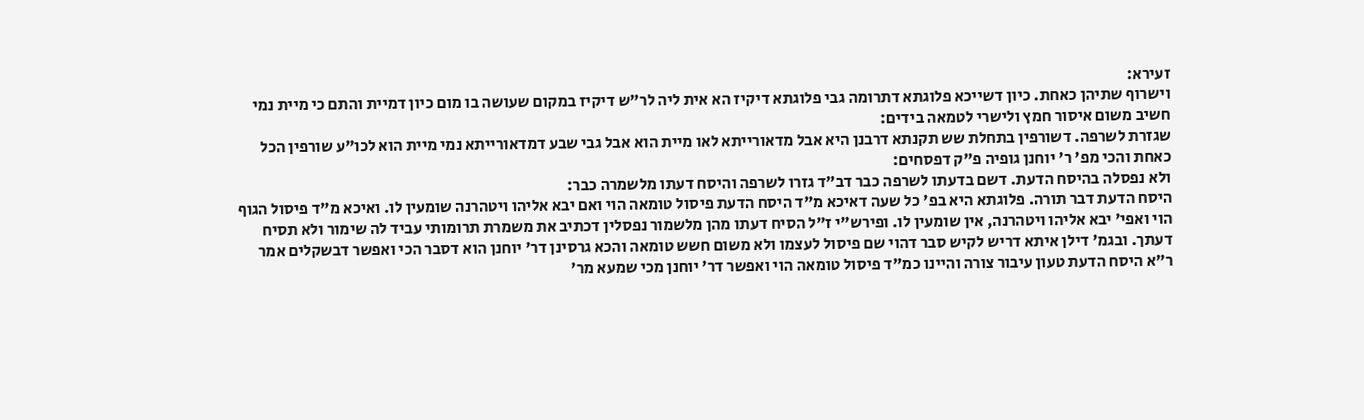זעירא:
וישרוף שתיהן כאחת. כיון דשייכא פלוגתא דתרומה גבי פלוגתא דיקיז הא אית ליה לר"ש דיקיז במקום שעושה בו מום כיון דמיית והתם כי מיית נמי חשיב משום איסור חמץ ולישרי לטמאה בידים:
שגזרת לשרפה. דשורפין בתחלת שש תקנתא דרבנן היא אבל מדאורייתא לאו מיית הוא אבל גבי שבע דמדאורייתא נמי מיית הוא לכו"ע שורפין הכל כאחת והכי מפ' ר' יוחנן גופיה פ"ק דפסחים:
ולא נפסלה בהיסח הדעת. דשם בדעתו לשרפה כבר דב"ד גזרו לשרפה והיסח דעתו מלשמרה כבר:
היסח הדעת דבר תורה. פלוגתא היא בפ' כל שעה דאיכא מ"ד היסח הדעת פיסול טומאה הוי ואם יבא אליהו ויטהרנה שומעין לו. ואיכא מ"ד פיסול הגוף הוי ואפי' יבא אליהו ויטהרנה, אין שומעין לו. ופירש"י ז"ל הסיח דעתו מהן מלשמור נפסלין דכתיב את משמרת תרומותי עביד לה שימור ולא תסיח דעתך. ובגמ' דילן איתא דריש לקיש סבר דהוי שם פיסול לעצמו ולא משום חשש טומאה והכא גרסינן דר' יוחנן הוא דסבר הכי ואפשר דבשקלים אמר ר"א היסח הדעת טעון עיבור צורה והיינו כמ"ד פיסול טומאה הוי ואפשר דר' יוחנן מכי שמעא מר'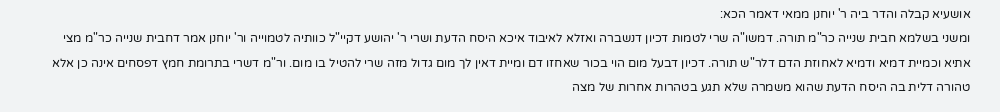אושעיא קבלה והדר ביה ר' יוחנן ממאי דאמר הכא:
ומשני בשלמא חבית שנייה כר"מ תורה. דמשו"ה שרי לטמות דכיון דנשברה ואזלא לאיבוד איכא היסח הדעת ושרי ר' יהושע דקיי"ל כוותיה לטמוייה ור' יוחנן אמר דחבית שנייה כר"מ מצי אתיא וכמיית דמיא ודמיא לאחוזת הדם דלר"ש תורה. דכיון דבעל מום הוי בכור שאחזו דם ומיית דאין לך מום גדול מזה שרי להטיל בו מום. ור"מ דשרי בתרומת חמץ דפסחים אינה כן אלא טהורה דלית בה היסח הדעת שהוא משמרה שלא תגע בטהרות אחרות של מצה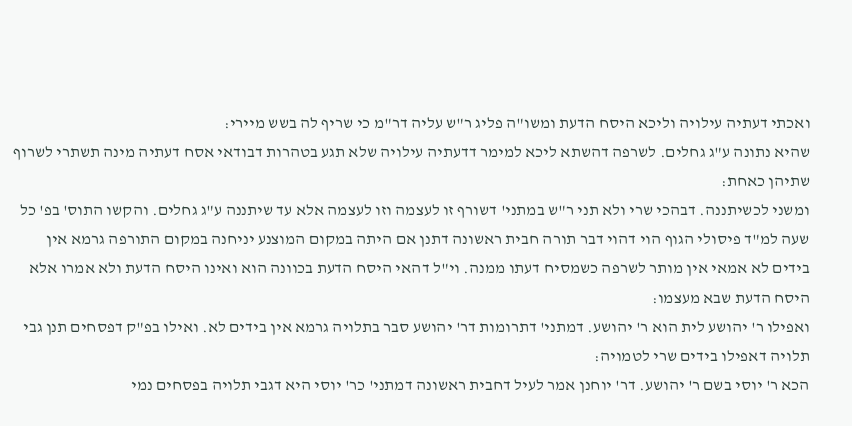ואכתי דעתיה עילויה וליכא היסח הדעת ומשו"ה פליג ר"ש עליה דר"מ כי שריף לה בשש מיירי:
שהיא נתונה ע"ג גחלים. לשרפה דהשתא ליכא למימר דדעתיה עילויה שלא תגע בטהרות דבודאי אסח דעתיה מינה תשתרי לשרוף שתיהן כאחת:
ומשני לכשיתננה. דבהכי שרי ולא תני ר"ש במתני' דשורף זו לעצמה וזו לעצמה אלא עד שיתננה ע"ג גחלים. והקשו התוס' בפ' כל שעה למ"ד פיסולי הגוף הוי דהוי דבר תורה חבית ראשונה דתנן אם היתה במקום המוצנע יניחנה במקום התורפה גרמא אין בידים לא אמאי אין מותר לשרפה כשמסיח דעתו ממנה. וי"ל דהאי היסח הדעת בכוונה הוא ואינו היסח הדעת ולא אמרו אלא היסח הדעת שבא מעצמו:
ואפילו ר' יהושע לית הוא ר' יהושע. דמתני' דתרומות דר' יהושע סבר בתלויה גרמא אין בידים לא. ואילו בפ"ק דפסחים תנן גבי תלויה דאפילו בידים שרי לטמויה:
הכא ר' יוסי בשם ר' יהושע. דר' יוחנן אמר לעיל דחבית ראשונה דמתני' כר' יוסי היא דגבי תלויה בפסחים נמי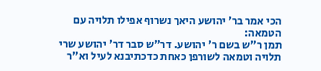הכי אמר בר' יהושע היאך נשרוף אפילו תלויה עם הטמאה:
תמן ר"ש בשם ר' יהושע. דר"ש סבר דר' יהושע שרי תלויה וטמאה לשורפן כאחת כדכתיבנא לעיל וא"ר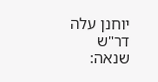יוחנן עלה דר"ש שנאה: